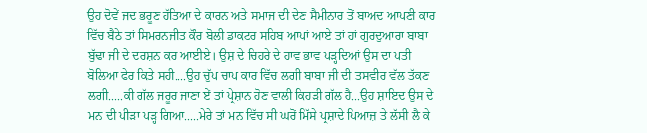ਉਹ ਦੋਵੇਂ ਜਦ ਭਰੂਣ ਹੱਤਿਆ ਦੇ ਕਾਰਨ ਅਤੇ ਸਮਾਜ ਦੀ ਦੇਣ ਸੈਮੀਨਾਰ ਤੋਂ ਬਾਅਦ ਆਪਣੀ ਕਾਰ ਵਿੱਚ ਬੈਠੇ ਤਾਂ ਸਿਮਰਨਜੀਤ ਕੌਰ ਬੋਲੀ ਡਾਕਟਰ ਸਹਿਬ ਆਪਾਂ ਆਏ ਤਾਂ ਹਾਂ ਗੁਰਦੁਆਰਾ ਬਾਬਾ ਬੁੱਢਾ ਜੀ ਦੇ ਦਰਸ਼ਨ ਕਰ ਆਈਏ। ਉਸ਼ ਦੇ ਚਿਹਰੇ ਦੇ ਹਾਵ ਭਾਵ ਪੜ੍ਹਦਿਆਂ ਉਸ ਦਾ ਪਤੀ ਬੋਲਿਆ ਫੇਰ ਕਿਤੇ ਸਹੀ....ਉਹ ਚੁੱਪ ਚਾਪ ਕਾਰ ਵਿੱਚ ਲਗੀ ਬਾਬਾ ਜੀ ਦੀ ਤਸਵੀਰ ਵੱਲ ਤੱਕਣ ਲਗੀ.....ਕੀ ਗੱਲ ਜਰੂਰ ਜਾਣਾ ਏਂ ਤਾਂ ਪ੍ਰੇਸ਼ਾਨ ਹੋਣ ਵਾਲੀ ਕਿਹੜੀ ਗੱਲ ਹੈ...ਉਹ ਸ਼ਾਇਦ ਉਸ ਦੇ ਮਨ ਦੀ ਪੀੜਾ ਪੜ੍ਹ ਗਿਆ.....ਮੇਰੇ ਤਾਂ ਮਨ ਵਿੱਚ ਸੀ ਘਰੋਂ ਮਿੱਸੇ ਪ੍ਰਸ਼ਾਦੇ ਪਿਆਜ਼ ਤੇ ਲੱਸੀ ਲੈ ਕੇ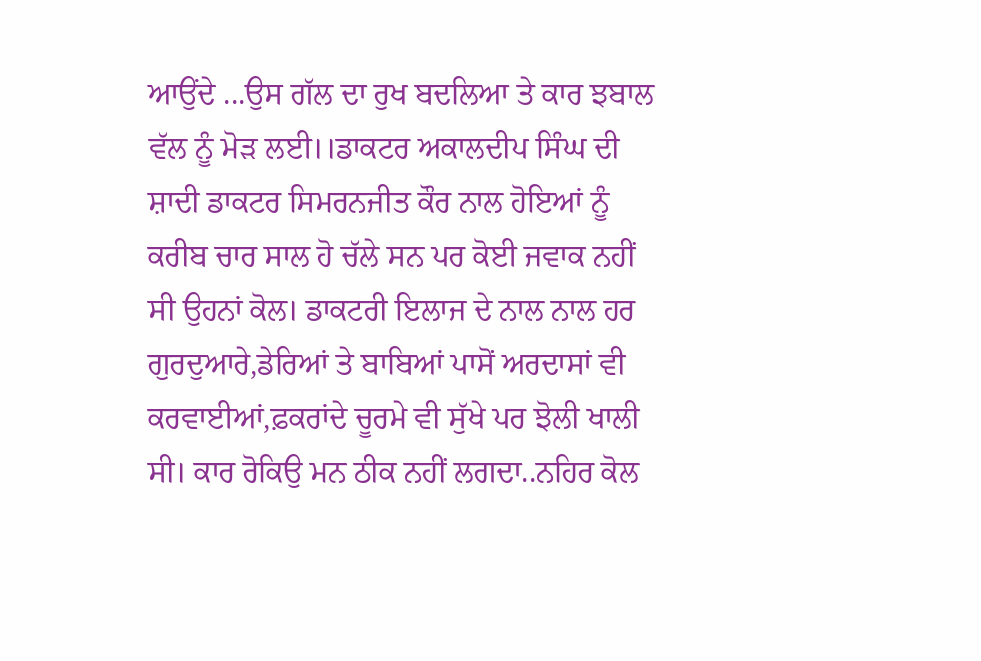ਆਉਂਦੇ ...ਉਸ ਗੱਲ ਦਾ ਰੁਖ ਬਦਲਿਆ ਤੇ ਕਾਰ ਝਬਾਲ ਵੱਲ ਨੂੰ ਮੋੜ ਲਈ।।ਡਾਕਟਰ ਅਕਾਲਦੀਪ ਸਿੰਘ ਦੀ ਸ਼ਾਦੀ ਡਾਕਟਰ ਸਿਮਰਨਜੀਤ ਕੌਰ ਨਾਲ ਹੋਇਆਂ ਨੂੰ ਕਰੀਬ ਚਾਰ ਸਾਲ ਹੋ ਚੱਲੇ ਸਨ ਪਰ ਕੋਈ ਜਵਾਕ ਨਹੀਂ ਸੀ ਉਹਨਾਂ ਕੋਲ। ਡਾਕਟਰੀ ਇਲਾਜ ਦੇ ਨਾਲ ਨਾਲ ਹਰ ਗੁਰਦੁਆਰੇ,ਡੇਰਿਆਂ ਤੇ ਬਾਬਿਆਂ ਪਾਸੋਂ ਅਰਦਾਸਾਂ ਵੀ ਕਰਵਾਈਆਂ,ਫ਼ਕਰਾਂਦੇ ਚੂਰਮੇ ਵੀ ਸੁੱਖੇ ਪਰ ਝੋਲੀ ਖਾਲੀ ਸੀ। ਕਾਰ ਰੋਕਿਉ ਮਨ ਠੀਕ ਨਹੀਂ ਲਗਦਾ..ਨਹਿਰ ਕੋਲ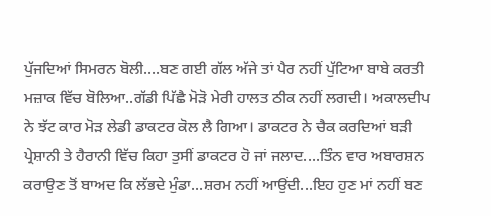ਪੁੱਜਦਿਆਂ ਸਿਮਰਨ ਬੋਲੀ....ਬਣ ਗਈ ਗੱਲ ਅੱਜੇ ਤਾਂ ਪੈਰ ਨਹੀਂ ਪੁੱਟਿਆ ਬਾਬੇ ਕਰਤੀ ਮਜ਼ਾਕ ਵਿੱਚ ਬੋਲਿਆ..ਗੱਡੀ ਪਿੱਛੈ ਮੋੜੋ ਮੇਰੀ ਹਾਲਤ ਠੀਕ ਨਹੀਂ ਲਗਦੀ। ਅਕਾਲਦੀਪ ਨੇ ਝੱਟ ਕਾਰ ਮੋੜ ਲੇਡੀ ਡਾਕਟਰ ਕੋਲ ਲੈ ਗਿਆ। ਡਾਕਟਰ ਨੇ ਚੈਕ ਕਰਦਿਆਂ ਬੜੀ ਪ੍ਰੇਸ਼ਾਨੀ ਤੇ ਹੈਰਾਨੀ ਵਿੱਚ ਕਿਹਾ ਤੁਸੀਂ ਡਾਕਟਰ ਹੋ ਜਾਂ ਜਲਾਦ....ਤਿੰਨ ਵਾਰ ਅਬਾਰਸ਼ਨ ਕਰਾਉਣ ਤੋਂ ਬਾਅਦ ਕਿ ਲੱਭਦੇ ਮੁੰਡਾ...ਸ਼ਰਮ ਨਹੀਂ ਆਉਂਦੀ...ਇਹ ਹੁਣ ਮਾਂ ਨਹੀਂ ਬਣ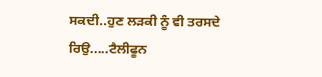ਸਕਦੀ..ਹੁਣ ਲੜਕੀ ਨੂੰ ਵੀ ਤਰਸਦੇ ਰਿਉ.....ਟੈਲੀਫੂਨ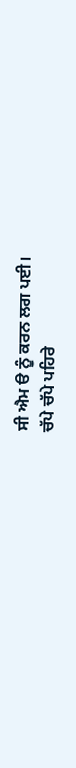ਸੀ ਐਮ ੳ ਨੂੰ ਕਰਨ ਲਗ ਪਈ।
ਚੱਪੇ ਚੱਪੇ ਪਹਿਰੇ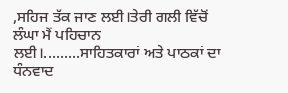,ਸਹਿਜ ਤੱਕ ਜਾਣ ਲਈ।ਤੇਰੀ ਗਲੀ ਵਿੱਚੋਂ ਲੰਘਾ ਮੈਂ ਪਹਿਚਾਨ ਲਈ।.........ਸਾਹਿਤਕਾਰਾਂ ਅਤੇ ਪਾਠਕਾਂ ਦਾ ਧੰਨਵਾਦ